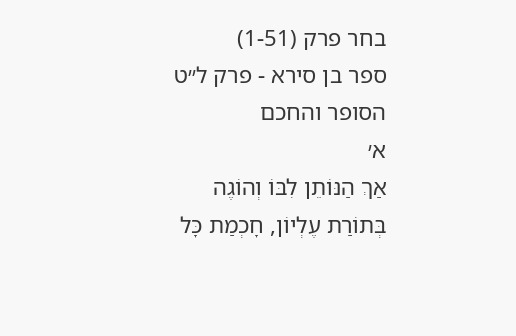בחר פרק (1-51)
ספר בן סירא - פרק ל״ט
הסופר והחכם
א׳
אַךְ הַנּוֹתֵן לִבּוֹ וְהוֹגֶה בְּתוֹרַת עֶלְיוֹן, חׇכְמַת כׇּל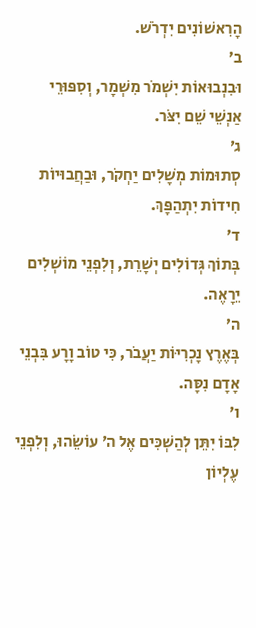הָרִאשׁוֹנִים יִדְרֹשׁ.
ב׳
וּבִנְבוּאוֹת יִשְׁמֹר מִשְׁמָר, וְסִפּוּרֵי אַנְשֵׁי שֵׁם יִצֹּר.
ג׳
סְתוּמוֹת מְשָׁלִים יַחְקֹר, וּבַחֲבוּיוֹת חִידוֹת יִתְהַפָּךְ.
ד׳
בְּתוֹךְ גְּדוֹלִים יְשָׁרֵת, וְלִפְנֵי מוֹשְׁלִים יֵרָאֶה.
ה׳
בְּאֶרֶץ נׇכְרִיּוֹת יַעֲבֹר, כִּי טוֹב וָרָע בִּבְנֵי אָדָם נִסָּה.
ו׳
לִבּוֹ יִתֵּן לְהַשְׁכִּים אֶל ה׳ עוֹשֵׂהוּ, וְלִפְנֵי עֶלְיוֹן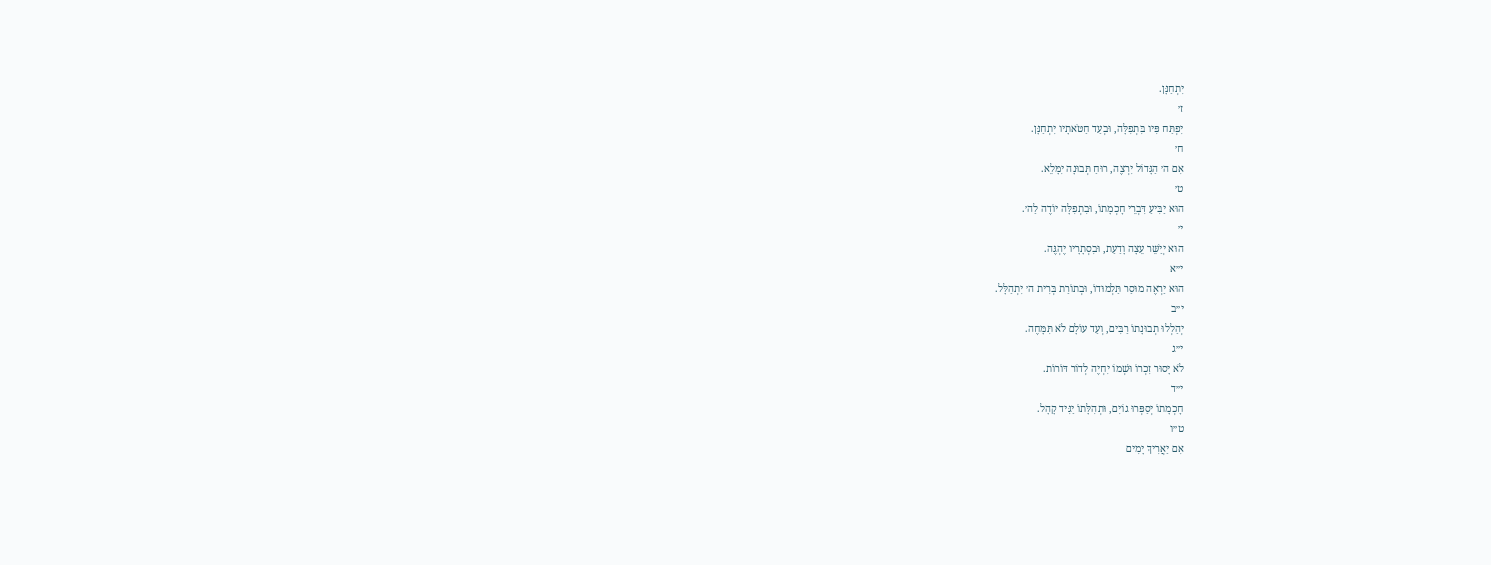יִתְחַנָּן.
ז׳
יִפְתַּח פִּיו בִּתְפִלָּה, וּבְעַד חַטֹּאתָיו יִתְחַנָּן.
ח׳
אִם ה׳ הַגָּדוֹל יִרְצֶה, רוּחַ תְּבוּנָה יִמָּלֵא.
ט׳
הוּא יַבִּיעַ דִּבְרֵי חׇכְמָתוֹ, וּבִתְפִלָּה יוֹדֶה לַה׳.
י׳
הוּא יְיַשֵּׁר עֵצָה וָדַעַת, וּבִסְתָרָיו יֶהְגֶּה.
י״א
הוּא יַרְאֶה מוּסַר תַּלְמוּדוֹ, וּבְתוֹרַת בְּרִית ה׳ יִתְהַלָּל.
י״ב
יְהַלְלוּ תְבוּנָתוֹ רַבִּים, וְעַד עוֹלָם לֹא תִּמָּחֶה.
י״ג
לֹא יָסוּר זִכְרוֹ וּשְׁמוֹ יִחְיֶה לְדוֹר דּוֹרוֹת.
י״ד
חׇכְמָתוֹ יְסַפְּרוּ גוֹיִם, וּתְהִלָּתוֹ יַגִּיד קָהָל.
ט״ו
אִם יַאֲרִיךְ יָמִים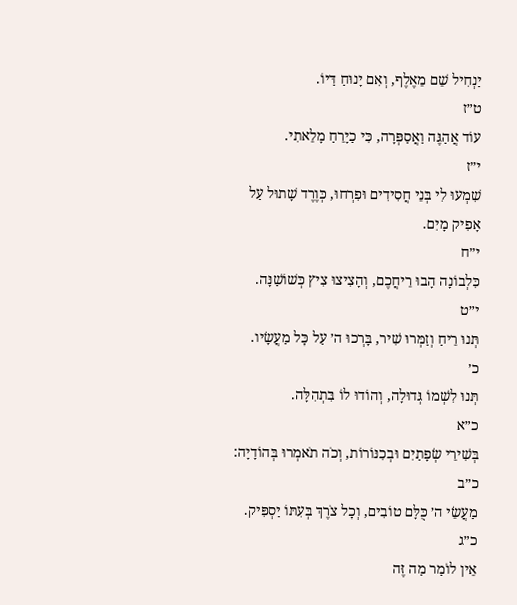יַנְחִיל שֵׁם מֵאֶלֶף, וְאִם יָנוּחַ דַּיּוֹ.
ט״ז
עוֹד אֲהַגֶּה וַאֲסַפְּרָה, כִּי כַיָּרֵחַ מָלֵאתִי.
י״ז
שִׁמְעוּ לִי בְּנֵי חֲסִידִים וּפִרְחוּ, כְּוֶרֶד שָׁתוּל עַל אָפִיק מָיִם.
י״ח
כִּלְבוֹנָה הָבוּ רֵיחֲכֶם, וְהָצִיצוּ צִיץ כְּשׁוֹשַׁנָּה.
י״ט
תְּנוּ רֵיחַ וְזַמְּרוּ שִׁיר, בָּרְכוּ ה׳ עַל כׇּל מַעֲשָׂיו.
כ׳
תְּנוּ לִשְׁמוֹ גְּדוּלָה, וְהוֹדוּ לוֹ בִּתְהִלָּה.
כ״א
בְּשִׁירֵי שְׂפָתַיִם וּבְכִנּוֹרוֹת, וְכֹה תֹאמְרוּ בְּהוֹדָיָה:
כ״ב
מַעֲשֵׂי ה׳ כֻּלָּם טוֹבִים, וְכׇל צֹרֶךְ בְּעִתּוֹ יַסְפִּיק.
כ״ג
אֵין לוֹמַר מַה זֶּה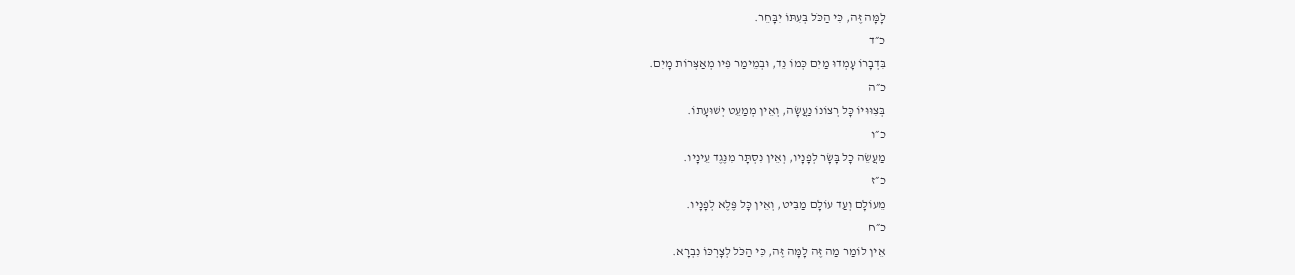לָמָּה זֶּה, כִּי הַכֹּל בְּעִתּוֹ יִבָּחֵר.
כ״ד
בִּדְבָרוֹ עָמְדוּ מַיִם כְּמוֹ נֵד, וּבְמֵימַר פִּיו מְאַצְּרוֹת מָיִם.
כ״ה
בְּצִוּוּיוֹ כׇּל רְצוֹנוֹ נַעֲשָׂה, וְאֵין מְמַעֵט יְשׁוּעָתוֹ.
כ״ו
מַעֲשֵׂה כׇל בָּשָׂר לְפָנָיו, וְאֵין נִסְתָּר מִנֶּגֶד עֵינָיו.
כ״ז
מֵעוֹלָם וְעַד עוֹלָם מַבִּיט, וְאֵין כׇּל פֶּלֶא לְפָנָיו.
כ״ח
אֵין לוֹמַר מַה זֶּה לָמָּה זֶּה, כִּי הַכֹּל לְצׇרְכּוֹ נִבְרָא.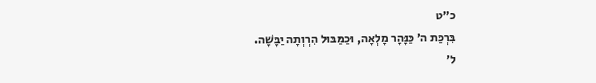כ״ט
בִּרְכַּת ה׳ כַּנָּהָר מָלְאָה, וּכַמַּבּוּל הִרְוְתָה יַבָּשָׁה.
ל׳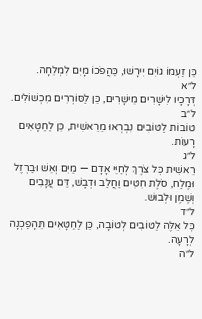כֵּן זַעְמוֹ גוֹיִם יִירָשׁוּ, כַּהֲפֹכוֹ מָיִם לִמְלֵחָה.
ל״א
דְּרָכָיו לִישָׁרִים מֵישָׁרִים, כֵּן לַסּוֹרְרִים מִכְשׁוֹלִים.
ל״ב
טוֹבוֹת לַטּוֹבִים נִבְרְאוּ מֵרֵאשִׁית, כֵּן לַחַטָּאִים רָעוֹת.
ל״ג
רֵאשִׁית כׇּל צֹרֶךְ לְחַיֵּי אָדָם — מַיִם וְאֵשׁ וּבַרְזֶל וּמֶלַח, סֹלֶת חִטִּים וַחֲלַב וּדְבָשׁ, דַּם עֲנָבִים וְשֶׁמֶן וּלְבוּשׁ.
ל״ד
כׇּל אֵלֶּה לַטּוֹבִים לְטוֹבָה, כֵּן לַחַטָּאִים תֵּהָפַכְנָה לְרָעָה.
ל״ה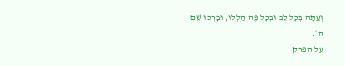וְעַתָּה בְּכׇל לֵב וּבְכׇל פֶּה הַלְלוּ, וּבָרְכוּ שֵׁם ה׳.
על הפרק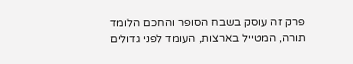פרק זה עוסק בשבח הסופר והחכם הלומד תורה, המטייל בארצות, העומד לפני גדולים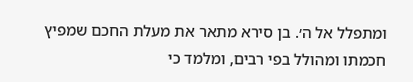ומתפלל אל ה׳. בן סירא מתאר את מעלת החכם שמפיץ חכמתו ומהולל בפי רבים, ומלמד כי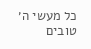כל מעשי ה׳ טובים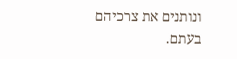ונותנים את צרכיהם בעתם.